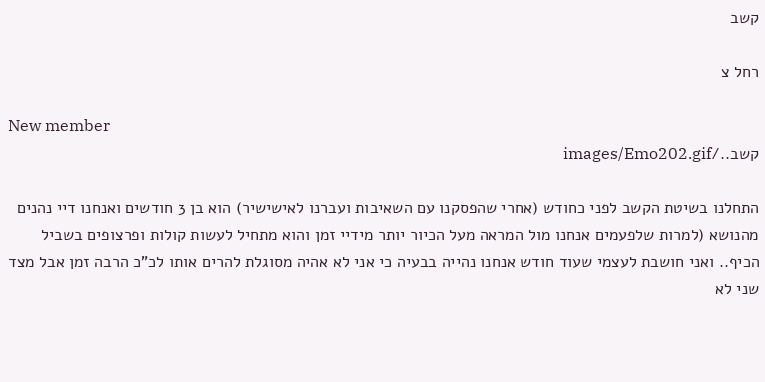קשב

רחל צ

New member
קשב../images/Emo202.gif

התחלנו בשיטת הקשב לפני כחודש (אחרי שהפסקנו עם השאיבות ועברנו לאישישיר) הוא בן 3 חודשים ואנחנו דיי נהנים מהנושא (למרות שלפעמים אנחנו מול המראה מעל הכיור יותר מידיי זמן והוא מתחיל לעשות קולות ופרצופים בשביל הכיף.. ואני חושבת לעצמי שעוד חודש אנחנו נהייה בבעיה כי אני לא אהיה מסוגלת להרים אותו לכ"כ הרבה זמן אבל מצד שני לא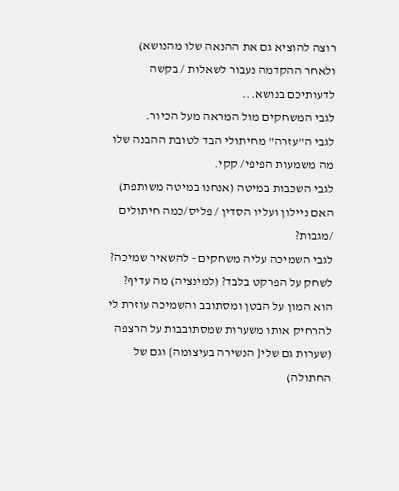רוצה להוציא גם את ההנאה שלו מהנושא) ולאחר ההקדמה נעבור לשאלות / בקשה לדעותיכם בנושא...
לגבי המשחקים מול המראה מעל הכיור.
לגבי ה"עזרה" מחיתולי הבד לטובת ההבנה שלו מה משמעות הפיפי/ קקי.
לגבי השכבות במיטה (אנחנו במיטה משותפת) האם ניילון ועליו הסדין / פליס/כמה חיתולים /מגבות?
לגבי השמיכה עליה משחקים - להשאיר שמיכה? לשחק על הפרקט בלבד? (למינציה) מה עדיף? הוא המון על הבטן ומסתובב והשמיכה עוזרת לי להרחיק אותו משערות שמסתובבות על הרצפה (שערות גם שלי{ הנשירה בעיצומה} וגם של החתולה)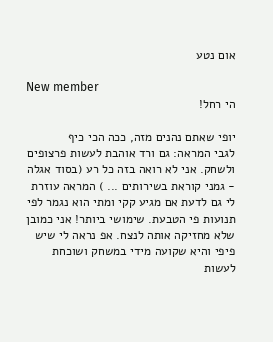אום נטע

New member
הי רחל!

יופי שאתם נהנים מזה, ככה הכי כיף
לגבי המראה: גם ורד אוהבת לעשות פרצופים ולשחק. אני לא רואה בזה כל רע (בסוד אגלה - גמני קוראת בשירותים ... ) המראה עוזרת לי גם לדעת אם מגיע קקי ומתי הוא נגמר לפי תנועות פי הטבעת. שימושי ביותר! אני כמובן שלא מחזיקה אותה לנצח. אפ נראה לי שיש פיפי והיא שקועה מידי במשחק ושוכחת לעשות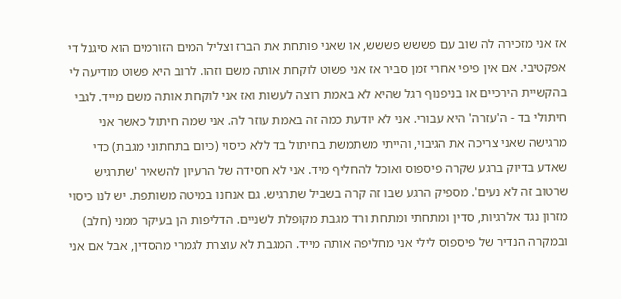אז אני מזכירה לה שוב עם פששש פששש, או שאני פותחת את הברז וצליל המים הזורמים הוא סיגנל די אפקטיבי. אם אין פיפי אחרי זמן סביר אז אני פשוט לוקחת אותה משם וזהו. לרוב היא פשוט מודיעה לי בהקשיית הירכיים או בניפנוף רגל שהיא לא באמת רוצה לעשות ואז אני לוקחת אותה משם מייד. לגבי חיתולי בד - ה'עזרה' היא עבורי. אני לא יודעת כמה זה באמת עוזר לה. אני שמה חיתול כאשר אני מרגישה שאני צריכה את הגיבוי, והייתי משתמשת בחיתול בד ללא כיסוי (כיום בתחתוני מגבת) כדי שאדע בדיוק ברגע שקרה פיספוס ואוכל להחליף מיד. אני לא חסידה של הרעיון להשאיר 'שתרגיש שרטוב זה לא נעים'. מספיק הרגע שבו זה קרה בשביל שתרגיש. גם אנחנו במיטה משותפת. יש לנו כיסוי מזרון נגד אלרגיות, סדין ומתחתי ומתחת ורד מגבת מקופלת לשניים. הדליפות הן בעיקר ממני (חלב) ובמקרה הנדיר של פיספוס לילי אני מחליפה אותה מייד. המגבת לא עוצרת לגמרי מהסדין, אבל אם אני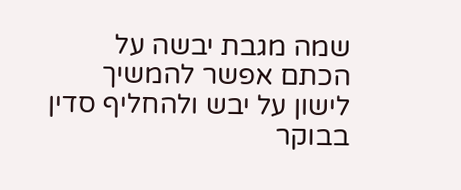שמה מגבת יבשה על הכתם אפשר להמשיך לישון על יבש ולהחליף סדין בבוקר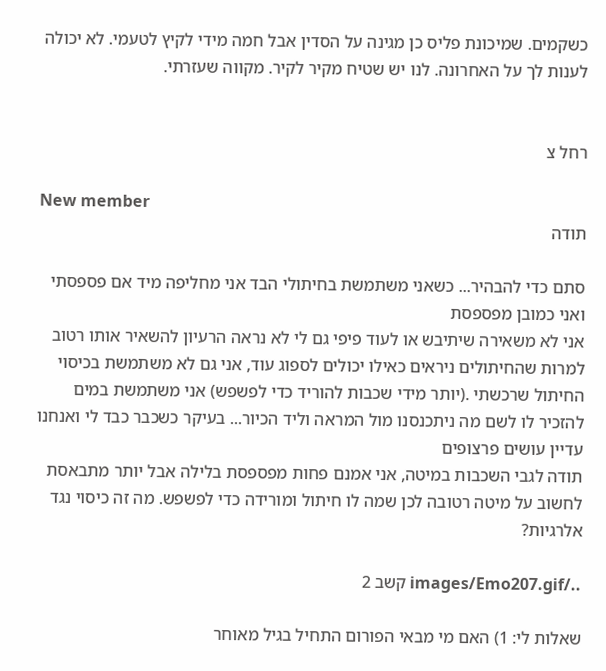כשקמים. שמיכונת פליס כן מגינה על הסדין אבל חמה מידי לקיץ לטעמי. לא יכולה לענות לך על האחרונה. לנו יש שטיח מקיר לקיר. מקווה שעזרתי.


רחל צ

New member
תודה

סתם כדי להבהיר... כשאני משתמשת בחיתולי הבד אני מחליפה מיד אם פספסתי ואני כמובן מפספסת
אני לא משאירה שיתיבש או לעוד פיפי גם לי לא נראה הרעיון להשאיר אותו רטוב למרות שהחיתולים ניראים כאילו יכולים לספוג עוד, אני גם לא משתמשת בכיסוי החיתול שרכשתי .(יותר מידי שכבות להוריד כדי לפשפש) אני משתמשת במים להזכיר לו לשם מה ניתכנסנו מול המראה וליד הכיור... בעיקר כשכבר כבד לי ואנחנו עדיין עושים פרצופים
תודה לגבי השכבות במיטה, אני אמנם פחות מפספסת בלילה אבל יותר מתבאסת לחשוב על מיטה רטובה לכן שמה לו חיתול ומורידה כדי לפשפש. מה זה כיסוי נגד אלרגיות?

../images/Emo207.gif קשב 2

שאלות לי: 1) האם מי מבאי הפורום התחיל בגיל מאוחר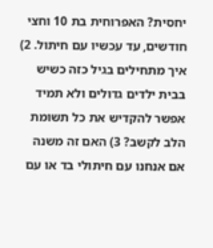יחסית? האפרוחית בת 10 וחצי חודשים, עד עכשיו עם חיתול. 2) איך מתחילים בגיל כזה כשיש בבית ילדים גדולים ולא תמיד אפשר להקדיש את כל תשומת הלב לקשב? 3) האם זה משנה אם אנחנו עם חיתולי בד או עם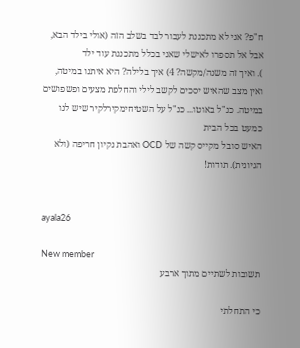ח"פ? אני לא מתכננת לעבור לבד בשלב הזה (אולי בילד הבא, אבל אל תספרו לאישלי שאני בכלל מתכננת עוד ילד
). ואיך זה משנה/מקשה? 4) איך בלילה? היא איתנו במיטה, ואין מצב שהאיש יסכים לקשב לילי והחלפת מצעים ופשפושים במיטה. כנ"ל באוטו... כנ"ל על השטיחימקירלקיר שיש לנו כמעט בכל הבית
האיש סובל מקייס קשה של OCD ואהבת נקיון חריפה (ולא הגיונית). תודות!


ayala26

New member
תשובות לשתיים מתוך ארבע

כי התחלתי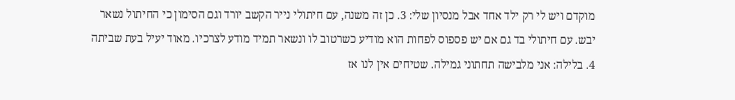מוקדם ויש לי רק ילד אחד אבל מנסיון שלי: 3. כן זה משנה, עם חיתולי נייר הקשב יורד וגם הסימון כי החיתול נשאר יבש. עם חיתולי בד גם אם יש פספוס לפחות הוא מודיע כשרטוב לו ונשאר תמיד מודע לצרכיו. מאוד יעיל בעת שביתה
4. בלילה: אני מלבישה תחתוני גמילה. שטיחים אין לנו אז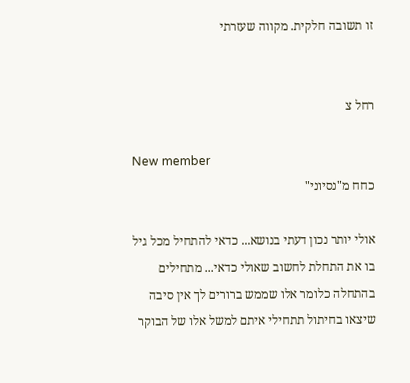זו תשובה חלקית. מקווה שעזרתי


רחל צ

New member
כחח מ"נסיוני"

אולי יותר נכון דעתי בנושא... כדאי להתחיל מכל גיל בו את התחלת לחשוב שאולי כדאי... מתחילים בהתחלה כלומר אלו שממש ברורים לך אין סיבה שיצאו בחיתול תתחילי איתם למשל אלו של הבוקר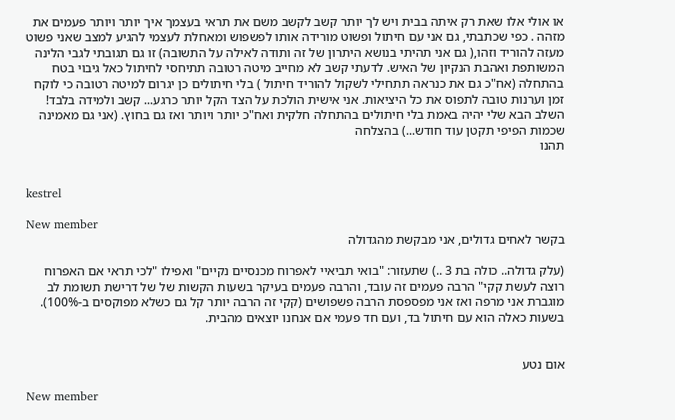או אולי אלו שאת רק איתה בבית ויש לך יותר קשב לקשב משם את תראי בעצמך איך יותר ויותר פעמים את מזהה . כפי שכתבתי, גם אני עם חיתול ופשוט מורידה אותו לפשפוש ומאחלת לעצמי להגיע למצב שאני פשוט מעזה להוריד וזהו,( גם אני תהיתי בנושא היתרון של זה ותודה לאילה על התשובה) זו גם תגובתי לגבי הלינה המשותפת ואהבת הנקיון של האיש. לדעתי קשב לא מחייב מיטה רטובה תתיחסי לחיתול כאל גיבוי בטח בהתחלה (אח"כ גם את כנראה תתחילי לשקול להוריד חיתול ) בלי חיתולים כן יגרום למיטה רטובה כי לוקח זמן וערנות טובה לתפוס את כל היציאות. אני אישית הולכת על הצד הקל יותר כרגע... קשב ולמידה בלבד! השלב הבא שלי יהיה באמת בלי חיתולים בהתחלה חלקית ואח"כ יותר ויותר ואז גם בחוץ. (אני גם מאמינה שכמות הפיפי תקטן עוד חודש...) בהצלחה
תהנו


kestrel

New member
בקשר לאחים גדולים, אני מבקשת מהגדולה

(עלק גדולה.. כולה בת 3 ..) שתעזור: "בואי תביאיי לאפרוח מכנסיים נקיים" ואפילו "לכי תראי אם האפרוח רוצה לעשת קקי" הרבה פעמים זה עובד, והרבה פעמים בעיקר בשעות הקשות של של דרישת תשומת לב מוגברת אני מרפה ואז אני מפספסת הרבה פשפושים (קקי זה הרבה יותר קל גם כשלא מפוקסים ב-100%). בשעות כאלה הוא עם חיתול בד, ועם חד פעמי אם אנחנו יוצאים מהבית.


אום נטע

New member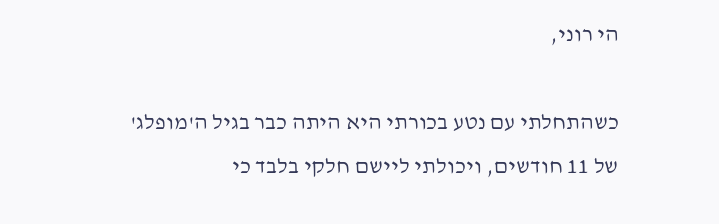הי רוני,

כשהתחלתי עם נטע בכורתי היא היתה כבר בגיל ה'מופלג' של 11 חודשים, ויכולתי ליישם חלקי בלבד כי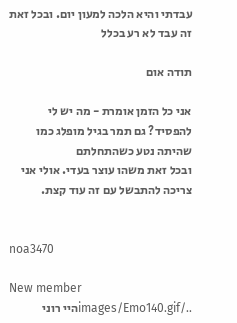עבדתי והיא הלכה למעון יום. ובכל זאת זה עבד לא רע בכלל

תודה אום

אני כל הזמן אומרת - מה יש לי להפסיד? גם תמר בגיל מופלג כמו שהיתה נטע כשהתחלתם
ובכל זאת משהו עוצר בעדי. אולי אני צריכה להתבשל עם זה עוד קצת.


noa3470

New member
../images/Emo140.gifהיי רוני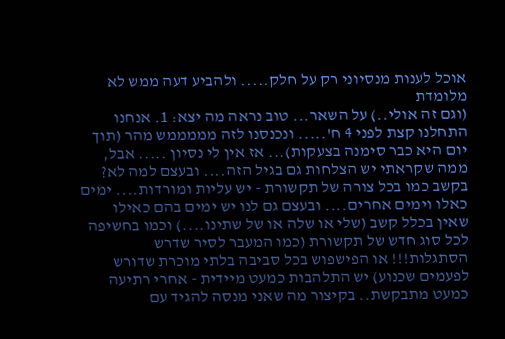אוכל לענות מנסיוני רק על חלק..... ולהביע דעה ממש לא מלומדת
(וגם זה אולי..) על השאר... טוב נראה מה יצא: 1. אנחנו התחלנו קצת לפני 4 ח'..... ונכנסנו לזה מממממש מהר (תוך יום היא כבר סימנה בצעקות)... אז אין לי נסיון ..... אבל, ממה שקראתי יש הצלחות גם בגיל הזה.... ובעצם למה לא? בקשב כמו בכל צורה של תקשורת - יש עליות ומורדות.... ימים כאלו וימים אחרים.... ובעצם גם לנו יש ימים בהם כאילו שאין בכלל קשב (שלי או שלה או של שתינו....) וכמו בחשיפה לכל סוג חדש של תקשורת (כמו המעבר לסיר שדרש הסתגלות!!! או הפישפוש בכל סביבה בלתי מוכרת שדורש לפעמים שכנוע) יש התלהבות כמעט מיידית - אחרי רתיעה כמעט מתבקשת.. בקיצור מה שאני מנסה להגיד עם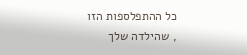כל ההתפלספות הזו
, שהילדה שלך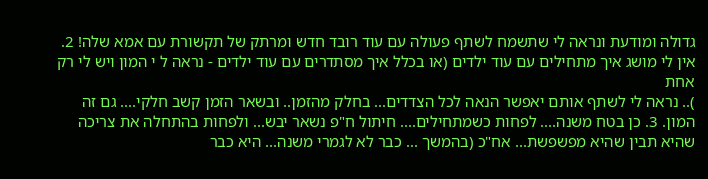גדולה ומודעת ונראה לי שתשמח לשתף פעולה עם עוד רובד חדש ומרתק של תקשורת עם אמא שלה! 2. אין לי מושג איך מתחילים עם עוד ילדים (או בכלל איך מסתדרים עם עוד ילדים - נראה ל י המון ויש לי רק אחת
).. נראה לי לשתף אותם יאפשר הנאה לכל הצדדים... בחלק מהזמן.. ובשאר הזמן קשב חלקי.... גם זה המון. 3. כן בטח משנה.... לפחות כשמתחילים.... חיתול ח"פ נשאר יבש... ולפחות בהתחלה את צריכה שהיא תבין שהיא מפשפשת... אח"כ (בהמשך ... כבר לא לגמרי משנה... היא כבר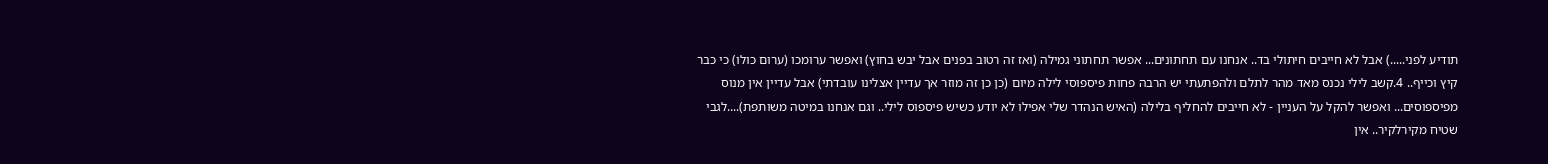תודיע לפני.....) אבל לא חייבים חיתולי בד.. אנחנו עם תחתונים... אפשר תחתוני גמילה (ואז זה רטוב בפנים אבל יבש בחוץ) ואפשר ערומכו (ערום כולו) כי כבר קיץ וכייף.. 4.קשב לילי נכנס מאד מהר לתלם ולהפתעתי יש הרבה פחות פיספוסי לילה מיום (כן כן זה מוזר אך עדיין אצלינו עובדתי) אבל עדיין אין מנוס מפיספוסים... ואפשר להקל על העניין - לא חייבים להחליף בלילה (האיש הנהדר שלי אפילו לא יודע כשיש פיספוס לילי.. וגם אנחנו במיטה משותפת)....לגבי שטיח מקירלקיר.. אין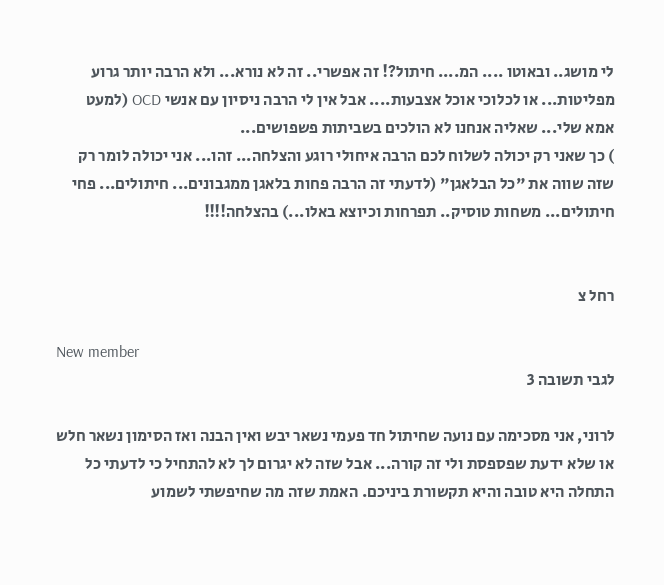לי מושג.. ובאוטו .... המ.... חיתול?! זה אפשרי.. זה לא נורא... ולא הרבה יותר גרוע מפליטות... או לכלוכי אוכל אצבעות.... אבל אין לי הרבה ניסיון עם אנשי OCD (למעט אמא שלי... שאליה אנחנו לא הולכים בשביתות פשפושים...
) כך שאני רק יכולה לשלוח לכם הרבה איחולי רוגע והצלחה... זהו... אני יכולה לומר רק שזה שווה את "כל הבלאגן" (לדעתי זה הרבה פחות בלאגן ממגבונים... חיתולים... פחי חיתולים... משחות טוסיק.. תפרחות וכיוצא באלו...) בהצלחה!!!!


רחל צ

New member
לגבי תשובה 3

לרוני, אני מסכימה עם נועה שחיתול חד פעמי נשאר יבש ואין הבנה ואז הסימון נשאר חלש או שלא ידעת שפספסת ולי זה קורה... אבל שזה לא יגרום לך לא להתחיל כי לדעתי כל התחלה היא טובה והיא תקשורת ביניכם. האמת שזה מה שחיפשתי לשמוע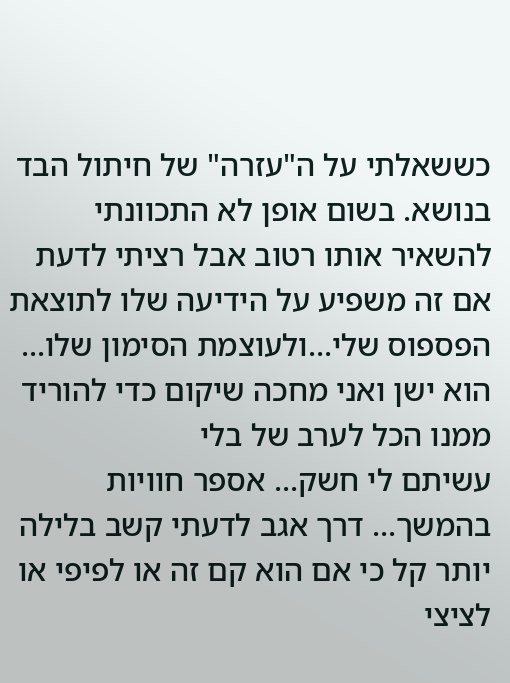כששאלתי על ה"עזרה" של חיתול הבד בנושא. בשום אופן לא התכוונתי להשאיר אותו רטוב אבל רציתי לדעת אם זה משפיע על הידיעה שלו לתוצאת הפספוס שלי...ולעוצמת הסימון שלו... הוא ישן ואני מחכה שיקום כדי להוריד ממנו הכל לערב של בלי
עשיתם לי חשק... אספר חוויות בהמשך... דרך אגב לדעתי קשב בלילה יותר קל כי אם הוא קם זה או לפיפי או לציצי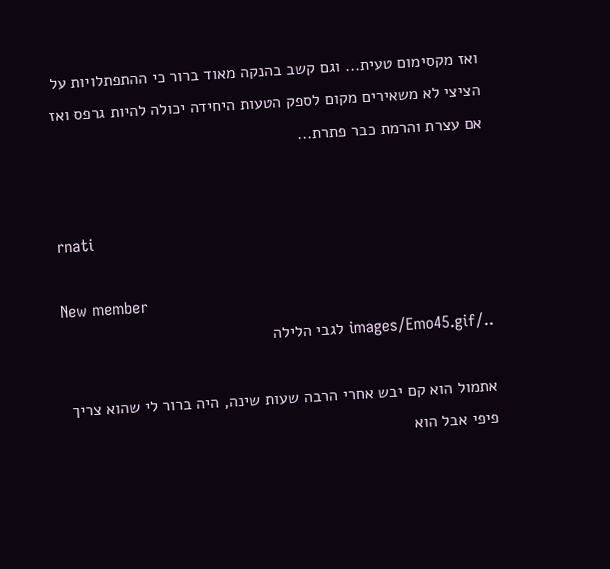ואז מקסימום טעית... וגם קשב בהנקה מאוד ברור כי ההתפתלויות על הציצי לא משאירים מקום לספק הטעות היחידה יכולה להיות גרפס ואז אם עצרת והרמת כבר פתרת...


rnati

New member
../images/Emo45.gif לגבי הלילה

אתמול הוא קם יבש אחרי הרבה שעות שינה, היה ברור לי שהוא צריך פיפי אבל הוא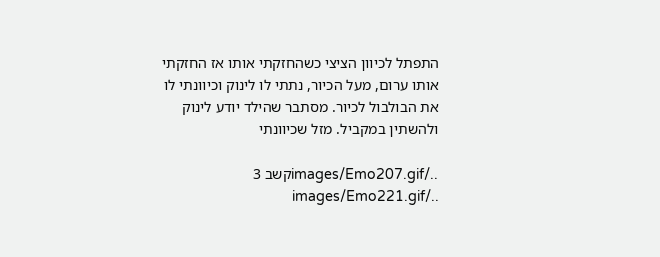התפתל לכיוון הציצי כשהחזקתי אותו אז החזקתי אותו ערום, מעל הכיור, נתתי לו לינוק וכיוונתי לו את הבולבול לכיור. מסתבר שהילד יודע לינוק ולהשתין במקביל. מזל שכיוונתי

../images/Emo207.gifקשב 3 ../images/Emo221.gif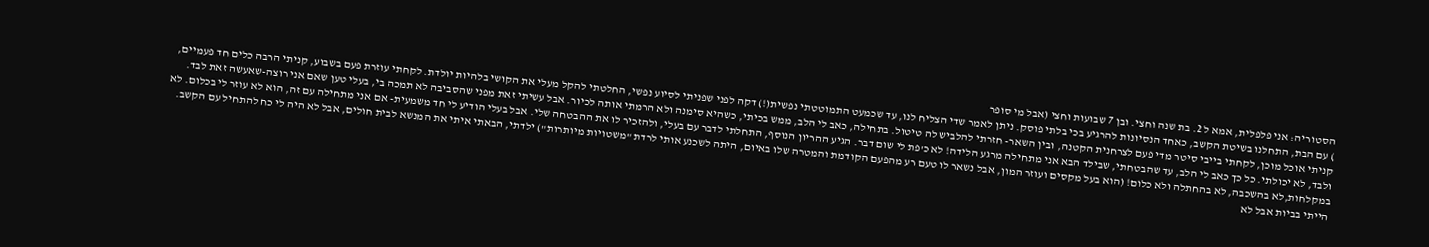הסטוריה: אני פלפלית, אמא ל 2. בת שנה וחצי. ובן 7 שבועות וחצי (אבל מי סופר
) עם הבת, התחלנו בשיטת הקשב, כאחד הנסיונות להרגיע בכי בלתי פוסק. ניתן לאמר שדי הצליח לנו, עד שכמעט התמוטטתי נפשית(!) דקה לפני שפניתי לסיוע נפשי, החלטתי להקל מעלי את הקושי בלהיות יולדת. לקחתי עוזרת פעם בשבוע, קניתי הרבה כלים חד פעמיים, קניתי אוכל מוכן, לקחתי בייבי סיטר מדי פעם לצרחנית הקטנה, ובין השאר- חזרתי להלביש לה טיטול. בתחילה, כאב לי הלב, ממש בכיתי, כשהיא סימנה ולא הרמתי אותה לכיור. אבל עשיתי זאת מפני שהסביבה לא תמכה בי, בעלי טען שאם אני רוצה-שאעשה זאת לבד. ולבד, לא יכולתי. כל כך כאב לי הלב, עד שהבטחתי, שבילד הבא אני מתחילה מרגע הלידה! לא כ'פת לי שום דבר. הגיע ההריון הנוסף, התחלתי לדבר עם בעלי, ולהזכיר לו את ההבטחה שלי. אבל בעלי הודיע לי חד משמעית- אם אני מתחילה עם זה, הוא לא עוזר לי בכלום. לא במקלחות,לא בהשכבה, לא בהחתלה ולא כלום! (הוא בעל מקסים ועוזר המון, אבל נשאר לו טעם רע מהפעם הקודמת והמטרה שלו באיום, היתה לשכנע אותי לרדת "משטויות מיותרות") ילדתי, הבאתי איתי את המנשא לבית חולים, אבל לא היה לי כח להתחיל עם הקשב. הייתי בביות אבל לא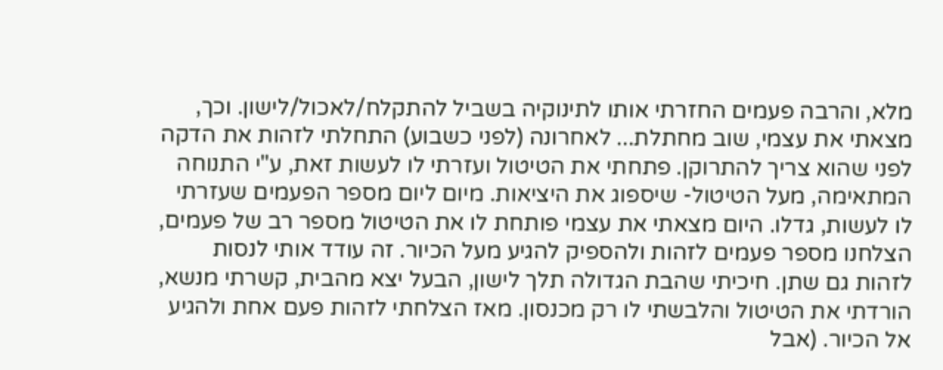מלא, והרבה פעמים החזרתי אותו לתינוקיה בשביל להתקלח/לאכול/לישון. וכך, מצאתי את עצמי, שוב מחתלת... לאחרונה (לפני כשבוע) התחלתי לזהות את הדקה לפני שהוא צריך להתרוקן. פתחתי את הטיטול ועזרתי לו לעשות זאת, ע"י התנוחה המתאימה, מעל הטיטול- שיספוג את היציאות. מיום ליום מספר הפעמים שעזרתי לו לעשות, גדלו. היום מצאתי את עצמי פותחת לו את הטיטול מספר רב של פעמים, הצלחנו מספר פעמים לזהות ולהספיק להגיע מעל הכיור. זה עודד אותי לנסות לזהות גם שתן. חיכיתי שהבת הגדולה תלך לישון, הבעל יצא מהבית, קשרתי מנשא, הורדתי את הטיטול והלבשתי לו רק מכנסון. מאז הצלחתי לזהות פעם אחת ולהגיע אל הכיור. (אבל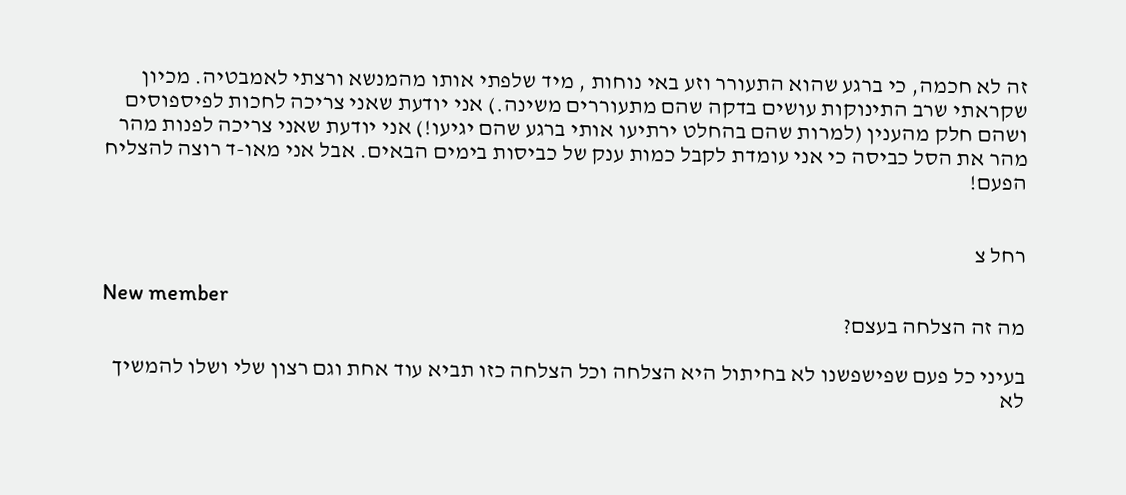זה לא חכמה, כי ברגע שהוא התעורר וזע באי נוחות , מיד שלפתי אותו מהמנשא ורצתי לאמבטיה. מכיון שקראתי שרב התינוקות עושים בדקה שהם מתעוררים משינה.) אני יודעת שאני צריכה לחכות לפיספוסים ושהם חלק מהענין (למרות שהם בהחלט ירתיעו אותי ברגע שהם יגיעו!) אני יודעת שאני צריכה לפנות מהר מהר את הסל כביסה כי אני עומדת לקבל כמות ענק של כביסות בימים הבאים. אבל אני מאו-ד רוצה להצליח הפעם!


רחל צ

New member
מה זה הצלחה בעצם?

בעיני כל פעם שפישפשנו לא בחיתול היא הצלחה וכל הצלחה כזו תביא עוד אחת וגם רצון שלי ושלו להמשיך לא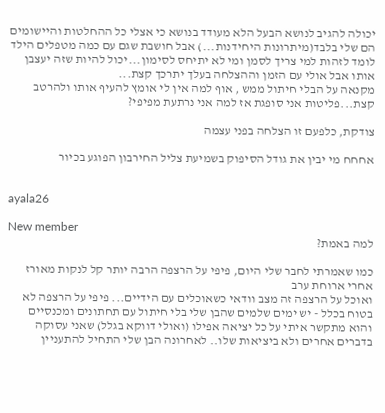יכולה להגיב לנושא הבעל הלא מעודד בנושא כי אצלי כל ההחלטות והיישומים הם שלי בלבד(מיתרונות היחידנות...) אבל חושבת שגם עם כמה מטפלים הילד לומד לזהות למי צריך לסמן ומי לא יתיחס לסימון...יכול להיות שזה יעצבן אותו אבל אולי עם הזמן וההצלחה בעלך יתרכך קצת...
מקנאה על הבלי חיתול ממש , אוף למה אין לי אומץ להעיף אותו ולהרטב קצת...פליטות אני סופגת אז למה אני נרתעת מפיפי?

צודקת, כלפעם זו הצלחה בפני עצמה

אחחח מי יבין את גודל הסיפוק בשמיעת צליל החירבון הפוגע בכיור


ayala26

New member
למה באמת?

כמו שאמרתי לחבר שלי היום, פיפי על הרצפה הרבה יותר קל לנקות מאורז אחרי ארוחת ערב
ואוכל על הרצפה זה מצב וודאי כשאוכלים עם הידיים... פיפי על הרצפה לא בטוח בכלל - יש ימים שלמים שהבן שלי בלי חיתול עם תחתונים ומכנסיים והוא מתקשר איתי על כל יציאה אפילו (ואולי דווקא בגלל) שאני עסוקה בדברים אחרים ולא ביציאות שלו.. לאחרונה הבן שלי התחיל להתעניין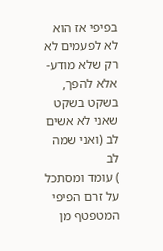בפיפי אז הוא לא לפעמים לא רק שלא מודע- אלא להפך, בשקט בשקט שאני לא אשים לב (ואני שמה לב
) עומד ומסתכל על זרם הפיפי המטפטף מן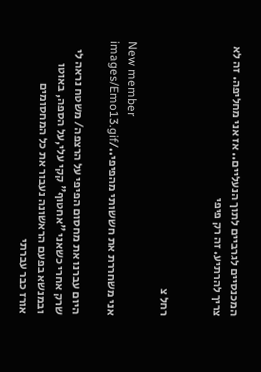המכנסיים לגרביים לתוך הנעליים.. אז אני מחליפה. זה לא צריך להרתיע. זה רק פיפי


רחל צ

New member
אני משחררת את חששותי מהפיפי../images/Emo13.gif

היום עברנו את מחסום הפיפי על הרצפה/ משטח נראה לי שרק אחרי כשאני "אחטוף" קקי עלי,על הספה, באוטו ובמנשא בפעם הראשונה נעבור את כל המחסומים
אורז כבר עברתי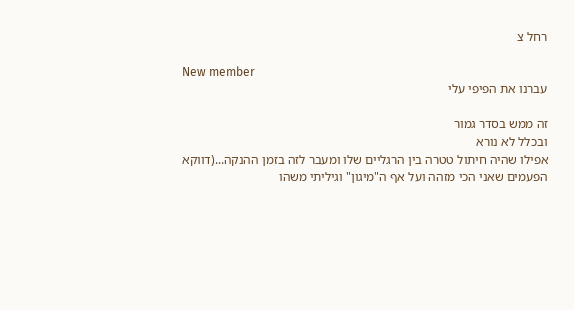רחל צ

New member
עברנו את הפיפי עלי

זה ממש בסדר גמור
ובכלל לא נורא
אפילו שהיה חיתול טטרה בין הרגליים שלו ומעבר לזה בזמן ההנקה...(דווקא הפעמים שאני הכי מזהה ועל אף ה"מיגון" וגיליתי משהו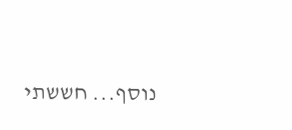נוסף... חששתי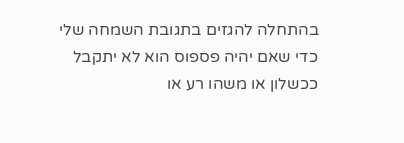בהתחלה להגזים בתגובת השמחה שלי כדי שאם יהיה פספוס הוא לא יתקבל ככשלון או משהו רע או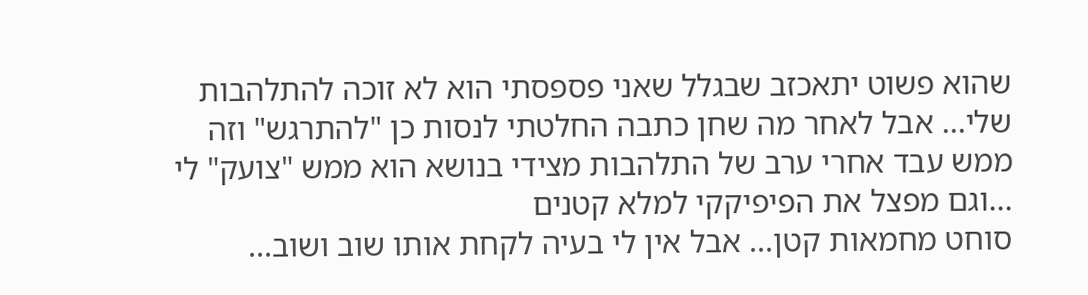שהוא פשוט יתאכזב שבגלל שאני פספסתי הוא לא זוכה להתלהבות שלי... אבל לאחר מה שחן כתבה החלטתי לנסות כן "להתרגש" וזה ממש עבד אחרי ערב של התלהבות מצידי בנושא הוא ממש "צועק" לי ...וגם מפצל את הפיפיקקי למלא קטנים
סוחט מחמאות קטן... אבל אין לי בעיה לקחת אותו שוב ושוב...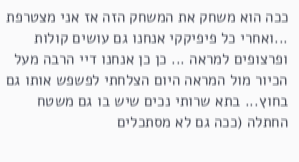ככה הוא משחק את המשחק הזה אז אני מצטרפת ...ואחרי כל פיפיקקי אנחנו גם עושים קולות ופרצופים למראה ... כן כן אנחנו דיי הרבה מעל הכיור מול המראה היום הצלחתי לפשפש אותו גם בחוץ... בתא שרותי נכים שיש בו גם משטח החתלה (ככה גם לא מסתכלים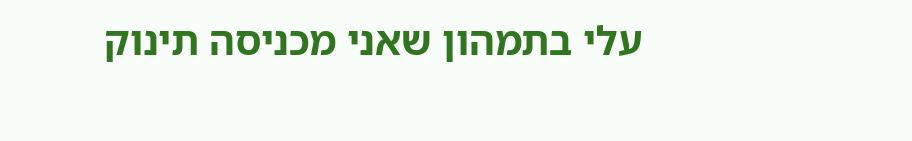עלי בתמהון שאני מכניסה תינוק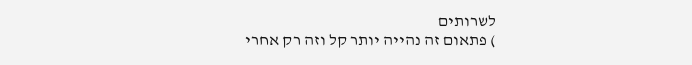לשרותים
) פתאום זה נהייה יותר קל וזה רק אחרי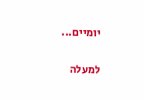יומיים...

למעלה